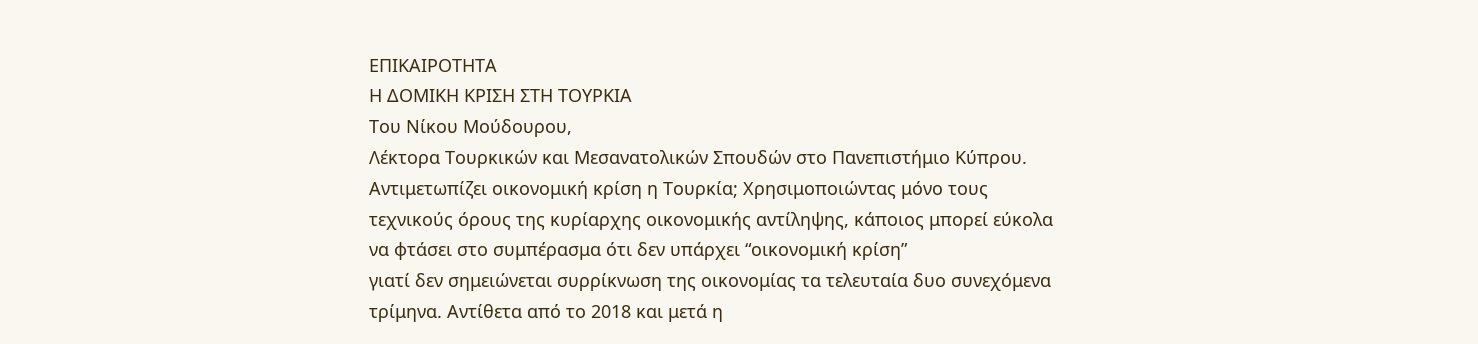ΕΠΙΚΑΙΡΟΤΗΤΑ
Η ΔΟΜΙΚΗ ΚΡΙΣΗ ΣΤΗ ΤΟΥΡΚΙΑ
Του Νίκου Μούδουρου,
Λέκτορα Τουρκικών και Μεσανατολικών Σπουδών στο Πανεπιστήμιο Κύπρου.
Αντιμετωπίζει οικονομική κρίση η Τουρκία; Χρησιμοποιώντας μόνο τους τεχνικούς όρους της κυρίαρχης οικονομικής αντίληψης, κάποιος μπορεί εύκολα να φτάσει στο συμπέρασμα ότι δεν υπάρχει “οικονομική κρίση”
γιατί δεν σημειώνεται συρρίκνωση της οικονομίας τα τελευταία δυο συνεχόμενα τρίμηνα. Αντίθετα από το 2018 και μετά η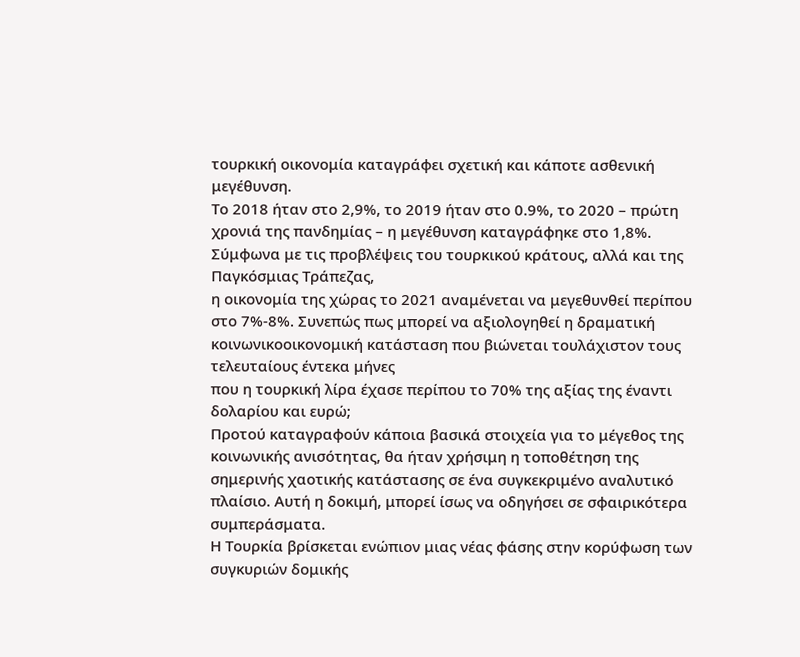τουρκική οικονομία καταγράφει σχετική και κάποτε ασθενική μεγέθυνση.
Το 2018 ήταν στο 2,9%, το 2019 ήταν στο 0.9%, το 2020 – πρώτη χρονιά της πανδημίας – η μεγέθυνση καταγράφηκε στο 1,8%. Σύμφωνα με τις προβλέψεις του τουρκικού κράτους, αλλά και της Παγκόσμιας Τράπεζας,
η οικονομία της χώρας το 2021 αναμένεται να μεγεθυνθεί περίπου στο 7%-8%. Συνεπώς πως μπορεί να αξιολογηθεί η δραματική κοινωνικοοικονομική κατάσταση που βιώνεται τουλάχιστον τους τελευταίους έντεκα μήνες
που η τουρκική λίρα έχασε περίπου το 70% της αξίας της έναντι δολαρίου και ευρώ;
Προτού καταγραφούν κάποια βασικά στοιχεία για το μέγεθος της κοινωνικής ανισότητας, θα ήταν χρήσιμη η τοποθέτηση της σημερινής χαοτικής κατάστασης σε ένα συγκεκριμένο αναλυτικό πλαίσιο. Αυτή η δοκιμή, μπορεί ίσως να οδηγήσει σε σφαιρικότερα συμπεράσματα.
Η Τουρκία βρίσκεται ενώπιον μιας νέας φάσης στην κορύφωση των συγκυριών δομικής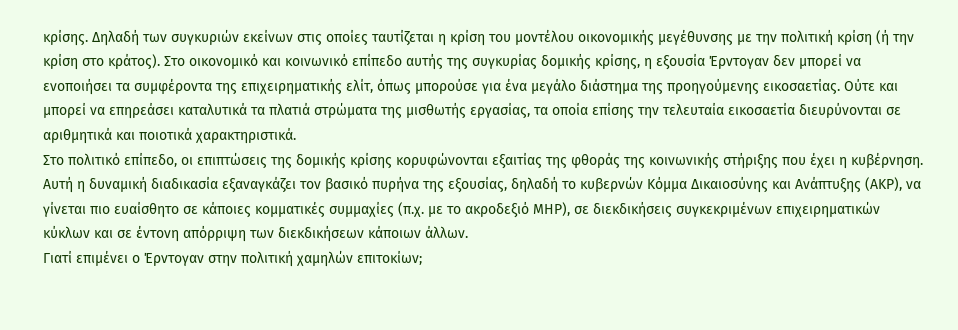κρίσης. Δηλαδή των συγκυριών εκείνων στις οποίες ταυτίζεται η κρίση του μοντέλου οικονομικής μεγέθυνσης με την πολιτική κρίση (ή την κρίση στο κράτος). Στο οικονομικό και κοινωνικό επίπεδο αυτής της συγκυρίας δομικής κρίσης, η εξουσία Έρντογαν δεν μπορεί να ενοποιήσει τα συμφέροντα της επιχειρηματικής ελίτ, όπως μπορούσε για ένα μεγάλο διάστημα της προηγούμενης εικοσαετίας. Ούτε και μπορεί να επηρεάσει καταλυτικά τα πλατιά στρώματα της μισθωτής εργασίας, τα οποία επίσης την τελευταία εικοσαετία διευρύνονται σε αριθμητικά και ποιοτικά χαρακτηριστικά.
Στο πολιτικό επίπεδο, οι επιπτώσεις της δομικής κρίσης κορυφώνονται εξαιτίας της φθοράς της κοινωνικής στήριξης που έχει η κυβέρνηση. Αυτή η δυναμική διαδικασία εξαναγκάζει τον βασικό πυρήνα της εξουσίας, δηλαδή το κυβερνών Κόμμα Δικαιοσύνης και Ανάπτυξης (ΑΚΡ), να γίνεται πιο ευαίσθητο σε κάποιες κομματικές συμμαχίες (π.χ. με το ακροδεξιό ΜΗΡ), σε διεκδικήσεις συγκεκριμένων επιχειρηματικών κύκλων και σε έντονη απόρριψη των διεκδικήσεων κάποιων άλλων.
Γιατί επιμένει ο Έρντογαν στην πολιτική χαμηλών επιτοκίων;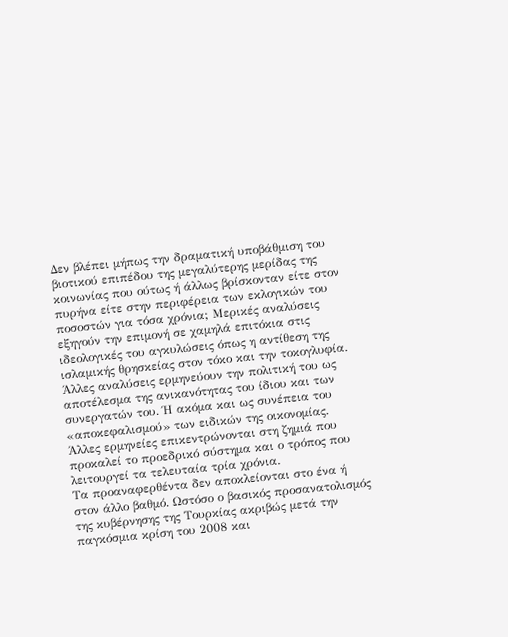Δεν βλέπει μήπως την δραματική υποβάθμιση του βιοτικού επιπέδου της μεγαλύτερης μερίδας της κοινωνίας που ούτως ή άλλως βρίσκονταν είτε στον πυρήνα είτε στην περιφέρεια των εκλογικών του ποσοστών για τόσα χρόνια; Μερικές αναλύσεις εξηγούν την επιμονή σε χαμηλά επιτόκια στις ιδεολογικές του αγκυλώσεις όπως η αντίθεση της ισλαμικής θρησκείας στον τόκο και την τοκογλυφία. Άλλες αναλύσεις ερμηνεύουν την πολιτική του ως αποτέλεσμα της ανικανότητας του ίδιου και των συνεργατών του. Ή ακόμα και ως συνέπεια του «αποκεφαλισμού» των ειδικών της οικονομίας. Άλλες ερμηνείες επικεντρώνονται στη ζημιά που προκαλεί το προεδρικό σύστημα και ο τρόπος που λειτουργεί τα τελευταία τρία χρόνια.
Τα προαναφερθέντα δεν αποκλείονται στο ένα ή στον άλλο βαθμό. Ωστόσο ο βασικός προσανατολισμός της κυβέρνησης της Τουρκίας ακριβώς μετά την παγκόσμια κρίση του 2008 και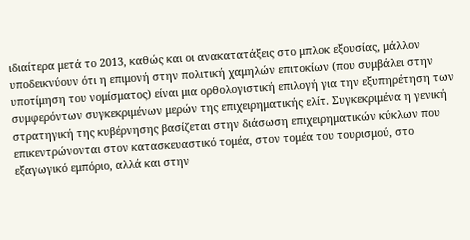ιδιαίτερα μετά το 2013, καθώς και οι ανακατατάξεις στο μπλοκ εξουσίας, μάλλον υποδεικνύουν ότι η επιμονή στην πολιτική χαμηλών επιτοκίων (που συμβάλει στην υποτίμηση του νομίσματος) είναι μια ορθολογιστική επιλογή για την εξυπηρέτηση των συμφερόντων συγκεκριμένων μερών της επιχειρηματικής ελίτ. Συγκεκριμένα η γενική στρατηγική της κυβέρνησης βασίζεται στην διάσωση επιχειρηματικών κύκλων που επικεντρώνονται στον κατασκευαστικό τομέα, στον τομέα του τουρισμού, στο εξαγωγικό εμπόριο, αλλά και στην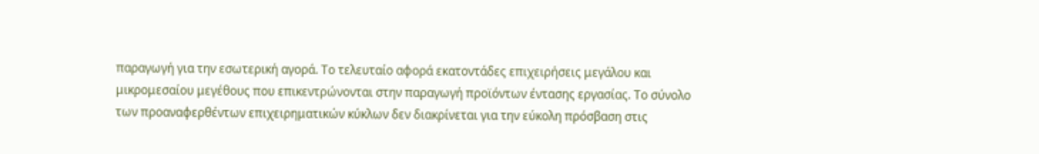παραγωγή για την εσωτερική αγορά. Το τελευταίο αφορά εκατοντάδες επιχειρήσεις μεγάλου και μικρομεσαίου μεγέθους που επικεντρώνονται στην παραγωγή προϊόντων έντασης εργασίας. Το σύνολο των προαναφερθέντων επιχειρηματικών κύκλων δεν διακρίνεται για την εύκολη πρόσβαση στις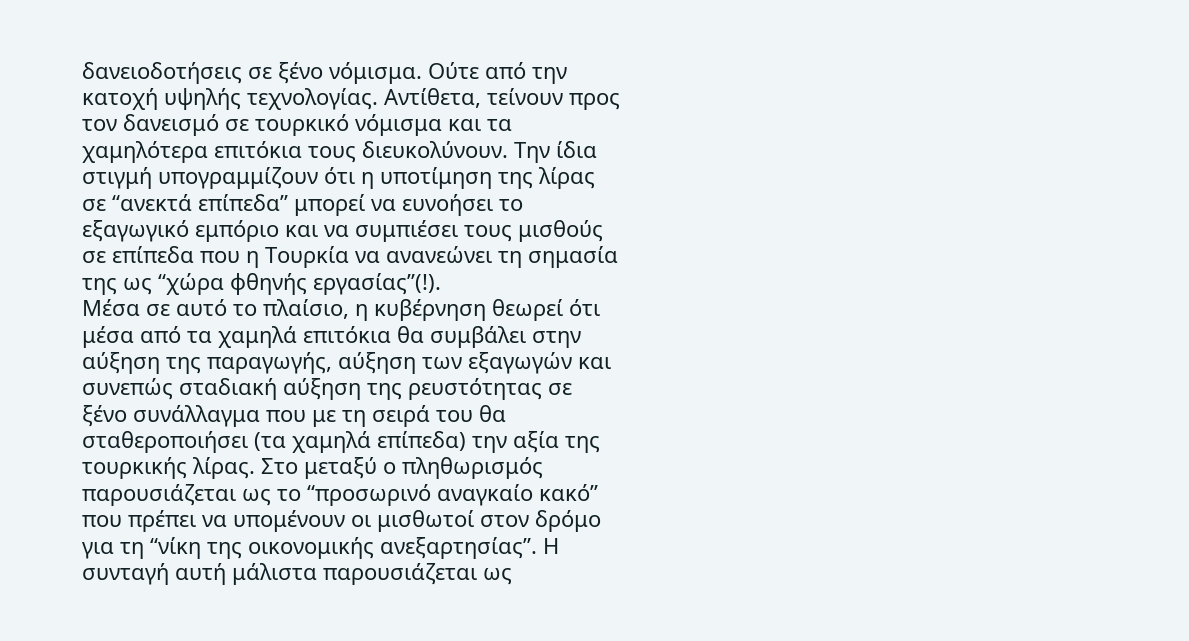δανειοδοτήσεις σε ξένο νόμισμα. Ούτε από την κατοχή υψηλής τεχνολογίας. Αντίθετα, τείνουν προς τον δανεισμό σε τουρκικό νόμισμα και τα χαμηλότερα επιτόκια τους διευκολύνουν. Την ίδια στιγμή υπογραμμίζουν ότι η υποτίμηση της λίρας σε “ανεκτά επίπεδα” μπορεί να ευνοήσει το εξαγωγικό εμπόριο και να συμπιέσει τους μισθούς σε επίπεδα που η Τουρκία να ανανεώνει τη σημασία της ως “χώρα φθηνής εργασίας”(!).
Μέσα σε αυτό το πλαίσιο, η κυβέρνηση θεωρεί ότι μέσα από τα χαμηλά επιτόκια θα συμβάλει στην αύξηση της παραγωγής, αύξηση των εξαγωγών και συνεπώς σταδιακή αύξηση της ρευστότητας σε ξένο συνάλλαγμα που με τη σειρά του θα σταθεροποιήσει (τα χαμηλά επίπεδα) την αξία της τουρκικής λίρας. Στο μεταξύ ο πληθωρισμός παρουσιάζεται ως το “προσωρινό αναγκαίο κακό” που πρέπει να υπομένουν οι μισθωτοί στον δρόμο για τη “νίκη της οικονομικής ανεξαρτησίας”. Η συνταγή αυτή μάλιστα παρουσιάζεται ως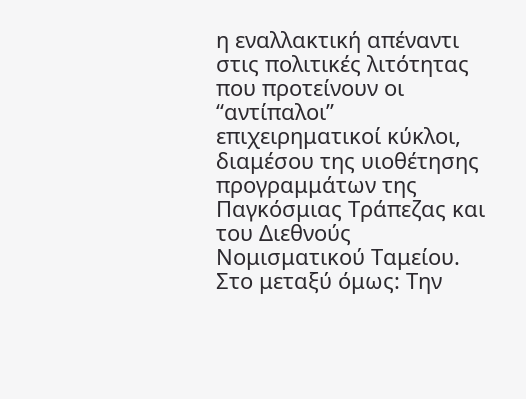η εναλλακτική απέναντι στις πολιτικές λιτότητας που προτείνουν οι “αντίπαλοι” επιχειρηματικοί κύκλοι, διαμέσου της υιοθέτησης προγραμμάτων της Παγκόσμιας Τράπεζας και του Διεθνούς Νομισματικού Ταμείου.
Στο μεταξύ όμως: Την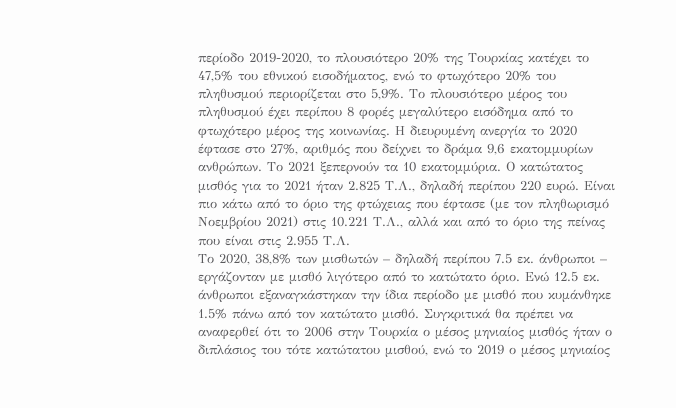περίοδο 2019-2020, το πλουσιότερο 20% της Τουρκίας κατέχει το 47,5% του εθνικού εισοδήματος, ενώ το φτωχότερο 20% του πληθυσμού περιορίζεται στο 5,9%. Το πλουσιότερο μέρος του πληθυσμού έχει περίπου 8 φορές μεγαλύτερο εισόδημα από το φτωχότερο μέρος της κοινωνίας. Η διευρυμένη ανεργία το 2020 έφτασε στο 27%, αριθμός που δείχνει το δράμα 9,6 εκατομμυρίων ανθρώπων. Το 2021 ξεπερνούν τα 10 εκατομμύρια. Ο κατώτατος μισθός για το 2021 ήταν 2.825 Τ.Λ., δηλαδή περίπου 220 ευρώ. Είναι πιο κάτω από το όριο της φτώχειας που έφτασε (με τον πληθωρισμό Νοεμβρίου 2021) στις 10.221 Τ.Λ., αλλά και από το όριο της πείνας που είναι στις 2.955 Τ.Λ.
Το 2020, 38,8% των μισθωτών – δηλαδή περίπου 7.5 εκ. άνθρωποι – εργάζονταν με μισθό λιγότερο από το κατώτατο όριο. Ενώ 12.5 εκ. άνθρωποι εξαναγκάστηκαν την ίδια περίοδο με μισθό που κυμάνθηκε 1.5% πάνω από τον κατώτατο μισθό. Συγκριτικά θα πρέπει να αναφερθεί ότι το 2006 στην Τουρκία ο μέσος μηνιαίος μισθός ήταν ο διπλάσιος του τότε κατώτατου μισθού, ενώ το 2019 ο μέσος μηνιαίος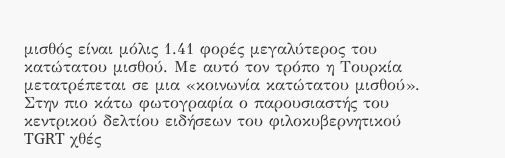μισθός είναι μόλις 1.41 φορές μεγαλύτερος του κατώτατου μισθού. Με αυτό τον τρόπο η Τουρκία μετατρέπεται σε μια «κοινωνία κατώτατου μισθού».
Στην πιο κάτω φωτογραφία ο παρουσιαστής του κεντρικού δελτίου ειδήσεων του φιλοκυβερνητικού TGRT χθές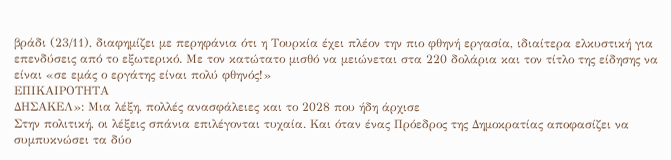βράδι (23/11), διαφημίζει με περηφάνια ότι η Τουρκία έχει πλέον την πιο φθηνή εργασία, ιδιαίτερα ελκυστική για επενδύσεις από το εξωτερικό. Με τον κατώτατο μισθό να μειώνεται στα 220 δολάρια και τον τίτλο της είδησης να είναι «σε εμάς ο εργάτης είναι πολύ φθηνός!»
ΕΠΙΚΑΙΡΟΤΗΤΑ
ΔΗΣΑΚΕΛ»: Μια λέξη, πολλές ανασφάλειες και το 2028 που ήδη άρχισε
Στην πολιτική, οι λέξεις σπάνια επιλέγονται τυχαία. Και όταν ένας Πρόεδρος της Δημοκρατίας αποφασίζει να συμπυκνώσει τα δύο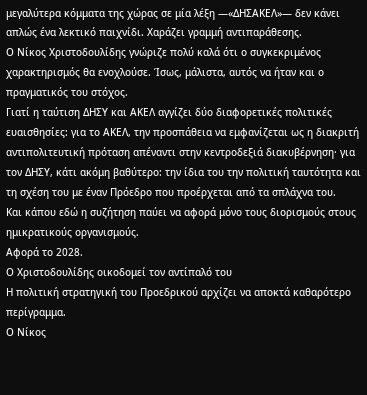μεγαλύτερα κόμματα της χώρας σε μία λέξη —«ΔΗΣΑΚΕΛ»— δεν κάνει απλώς ένα λεκτικό παιχνίδι. Χαράζει γραμμή αντιπαράθεσης.
Ο Νίκος Χριστοδουλίδης γνώριζε πολύ καλά ότι ο συγκεκριμένος χαρακτηρισμός θα ενοχλούσε. Ίσως, μάλιστα, αυτός να ήταν και ο πραγματικός του στόχος.
Γιατί η ταύτιση ΔΗΣΥ και ΑΚΕΛ αγγίζει δύο διαφορετικές πολιτικές ευαισθησίες: για το ΑΚΕΛ, την προσπάθεια να εμφανίζεται ως η διακριτή αντιπολιτευτική πρόταση απέναντι στην κεντροδεξιά διακυβέρνηση· για τον ΔΗΣΥ, κάτι ακόμη βαθύτερο: την ίδια του την πολιτική ταυτότητα και τη σχέση του με έναν Πρόεδρο που προέρχεται από τα σπλάχνα του.
Και κάπου εδώ η συζήτηση παύει να αφορά μόνο τους διορισμούς στους ημικρατικούς οργανισμούς.
Αφορά το 2028.
Ο Χριστοδουλίδης οικοδομεί τον αντίπαλό του
Η πολιτική στρατηγική του Προεδρικού αρχίζει να αποκτά καθαρότερο περίγραμμα.
Ο Νίκος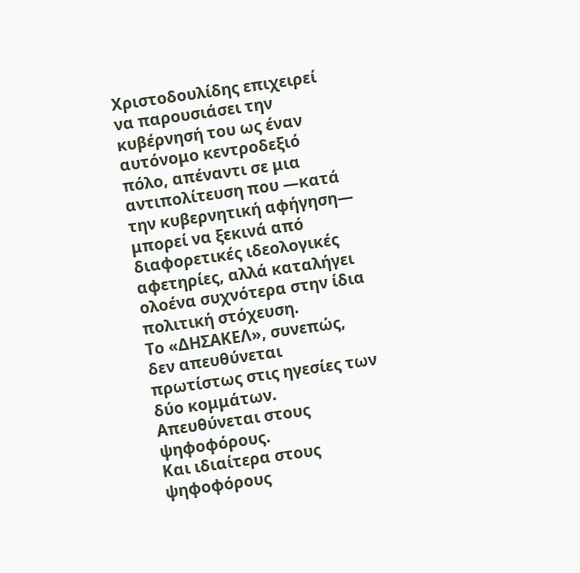Χριστοδουλίδης επιχειρεί να παρουσιάσει την κυβέρνησή του ως έναν αυτόνομο κεντροδεξιό πόλο, απέναντι σε μια αντιπολίτευση που —κατά την κυβερνητική αφήγηση— μπορεί να ξεκινά από διαφορετικές ιδεολογικές αφετηρίες, αλλά καταλήγει ολοένα συχνότερα στην ίδια πολιτική στόχευση.
Το «ΔΗΣΑΚΕΛ», συνεπώς, δεν απευθύνεται πρωτίστως στις ηγεσίες των δύο κομμάτων.
Απευθύνεται στους ψηφοφόρους.
Και ιδιαίτερα στους ψηφοφόρους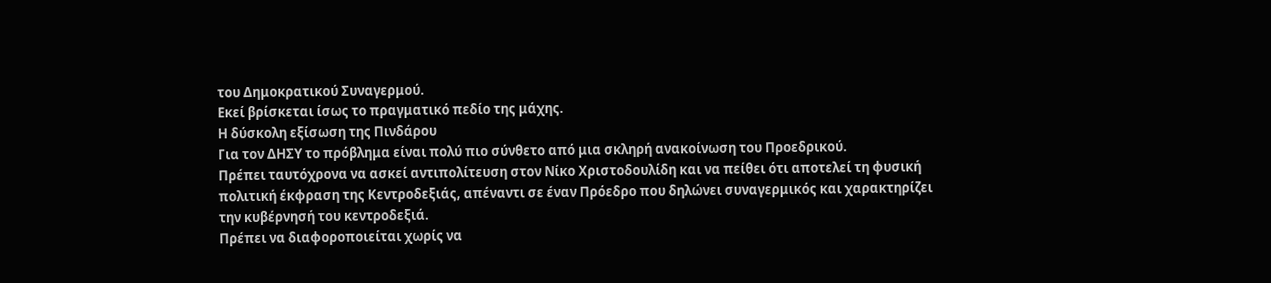του Δημοκρατικού Συναγερμού.
Εκεί βρίσκεται ίσως το πραγματικό πεδίο της μάχης.
Η δύσκολη εξίσωση της Πινδάρου
Για τον ΔΗΣΥ το πρόβλημα είναι πολύ πιο σύνθετο από μια σκληρή ανακοίνωση του Προεδρικού.
Πρέπει ταυτόχρονα να ασκεί αντιπολίτευση στον Νίκο Χριστοδουλίδη και να πείθει ότι αποτελεί τη φυσική πολιτική έκφραση της Κεντροδεξιάς, απέναντι σε έναν Πρόεδρο που δηλώνει συναγερμικός και χαρακτηρίζει την κυβέρνησή του κεντροδεξιά.
Πρέπει να διαφοροποιείται χωρίς να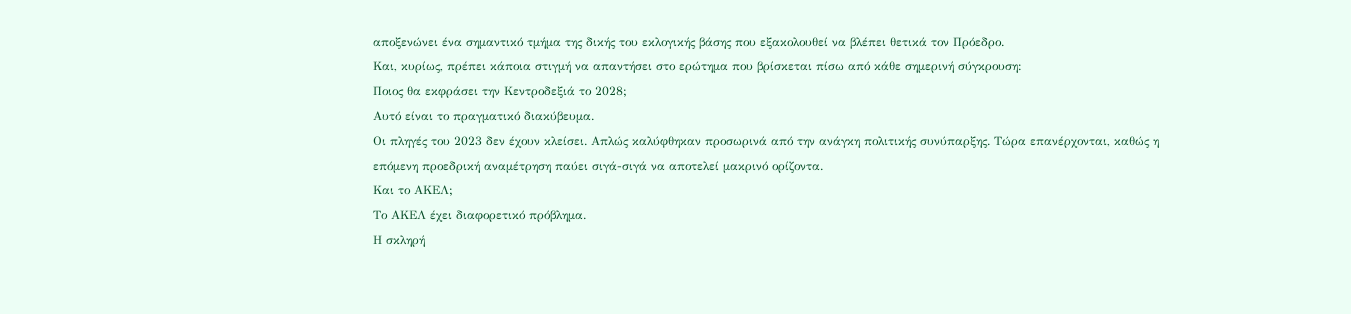αποξενώνει ένα σημαντικό τμήμα της δικής του εκλογικής βάσης που εξακολουθεί να βλέπει θετικά τον Πρόεδρο.
Και, κυρίως, πρέπει κάποια στιγμή να απαντήσει στο ερώτημα που βρίσκεται πίσω από κάθε σημερινή σύγκρουση:
Ποιος θα εκφράσει την Κεντροδεξιά το 2028;
Αυτό είναι το πραγματικό διακύβευμα.
Οι πληγές του 2023 δεν έχουν κλείσει. Απλώς καλύφθηκαν προσωρινά από την ανάγκη πολιτικής συνύπαρξης. Τώρα επανέρχονται, καθώς η επόμενη προεδρική αναμέτρηση παύει σιγά-σιγά να αποτελεί μακρινό ορίζοντα.
Και το ΑΚΕΛ;
Το ΑΚΕΛ έχει διαφορετικό πρόβλημα.
Η σκληρή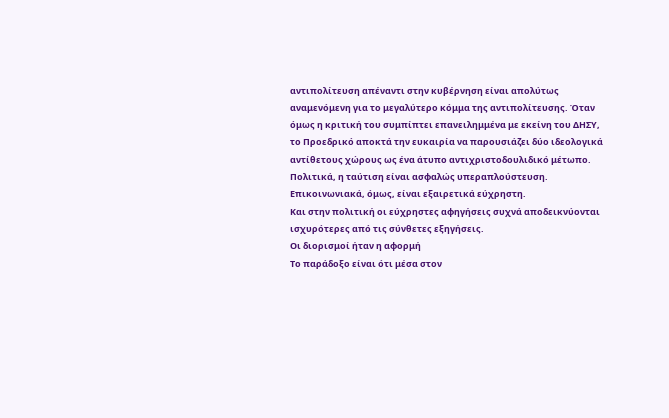αντιπολίτευση απέναντι στην κυβέρνηση είναι απολύτως αναμενόμενη για το μεγαλύτερο κόμμα της αντιπολίτευσης. Όταν όμως η κριτική του συμπίπτει επανειλημμένα με εκείνη του ΔΗΣΥ, το Προεδρικό αποκτά την ευκαιρία να παρουσιάζει δύο ιδεολογικά αντίθετους χώρους ως ένα άτυπο αντιχριστοδουλιδικό μέτωπο.
Πολιτικά, η ταύτιση είναι ασφαλώς υπεραπλούστευση.
Επικοινωνιακά, όμως, είναι εξαιρετικά εύχρηστη.
Και στην πολιτική οι εύχρηστες αφηγήσεις συχνά αποδεικνύονται ισχυρότερες από τις σύνθετες εξηγήσεις.
Οι διορισμοί ήταν η αφορμή
Το παράδοξο είναι ότι μέσα στον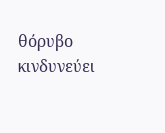θόρυβο κινδυνεύει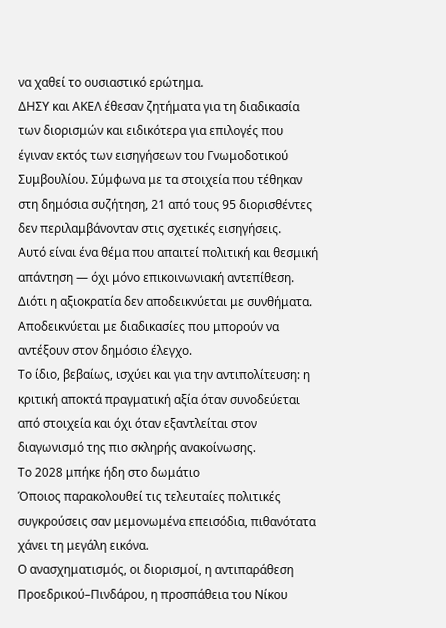να χαθεί το ουσιαστικό ερώτημα.
ΔΗΣΥ και ΑΚΕΛ έθεσαν ζητήματα για τη διαδικασία των διορισμών και ειδικότερα για επιλογές που έγιναν εκτός των εισηγήσεων του Γνωμοδοτικού Συμβουλίου. Σύμφωνα με τα στοιχεία που τέθηκαν στη δημόσια συζήτηση, 21 από τους 95 διορισθέντες δεν περιλαμβάνονταν στις σχετικές εισηγήσεις.
Αυτό είναι ένα θέμα που απαιτεί πολιτική και θεσμική απάντηση — όχι μόνο επικοινωνιακή αντεπίθεση.
Διότι η αξιοκρατία δεν αποδεικνύεται με συνθήματα. Αποδεικνύεται με διαδικασίες που μπορούν να αντέξουν στον δημόσιο έλεγχο.
Το ίδιο, βεβαίως, ισχύει και για την αντιπολίτευση: η κριτική αποκτά πραγματική αξία όταν συνοδεύεται από στοιχεία και όχι όταν εξαντλείται στον διαγωνισμό της πιο σκληρής ανακοίνωσης.
Το 2028 μπήκε ήδη στο δωμάτιο
Όποιος παρακολουθεί τις τελευταίες πολιτικές συγκρούσεις σαν μεμονωμένα επεισόδια, πιθανότατα χάνει τη μεγάλη εικόνα.
Ο ανασχηματισμός, οι διορισμοί, η αντιπαράθεση Προεδρικού–Πινδάρου, η προσπάθεια του Νίκου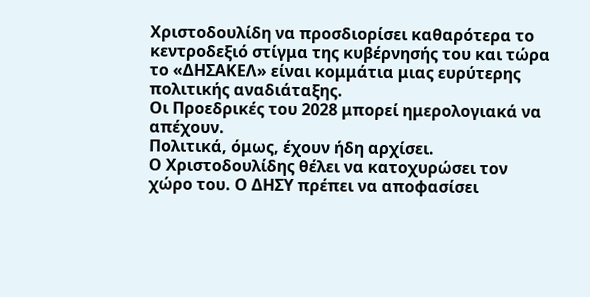Χριστοδουλίδη να προσδιορίσει καθαρότερα το κεντροδεξιό στίγμα της κυβέρνησής του και τώρα το «ΔΗΣΑΚΕΛ» είναι κομμάτια μιας ευρύτερης πολιτικής αναδιάταξης.
Οι Προεδρικές του 2028 μπορεί ημερολογιακά να απέχουν.
Πολιτικά, όμως, έχουν ήδη αρχίσει.
Ο Χριστοδουλίδης θέλει να κατοχυρώσει τον χώρο του. Ο ΔΗΣΥ πρέπει να αποφασίσει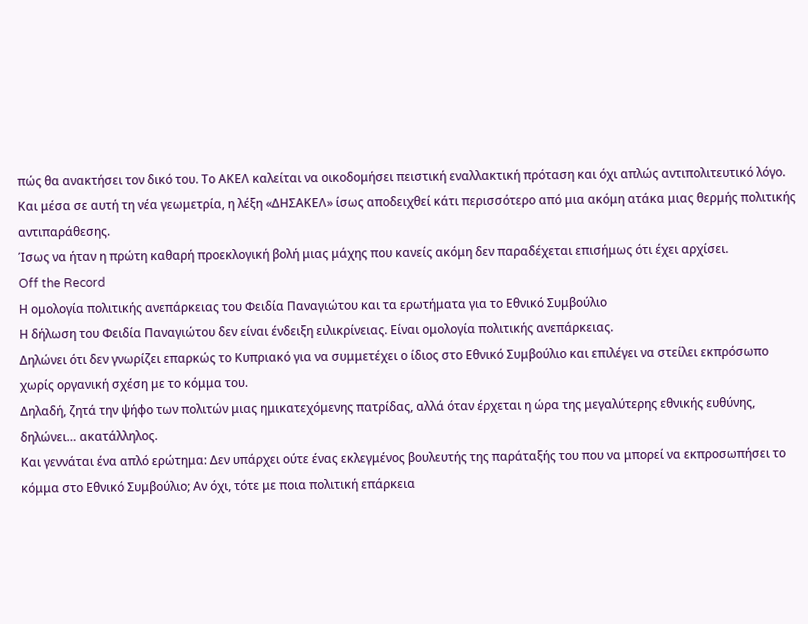πώς θα ανακτήσει τον δικό του. Το ΑΚΕΛ καλείται να οικοδομήσει πειστική εναλλακτική πρόταση και όχι απλώς αντιπολιτευτικό λόγο.
Και μέσα σε αυτή τη νέα γεωμετρία, η λέξη «ΔΗΣΑΚΕΛ» ίσως αποδειχθεί κάτι περισσότερο από μια ακόμη ατάκα μιας θερμής πολιτικής αντιπαράθεσης.
Ίσως να ήταν η πρώτη καθαρή προεκλογική βολή μιας μάχης που κανείς ακόμη δεν παραδέχεται επισήμως ότι έχει αρχίσει.
Off the Record
Η ομολογία πολιτικής ανεπάρκειας του Φειδία Παναγιώτου και τα ερωτήματα για το Εθνικό Συμβούλιο
Η δήλωση του Φειδία Παναγιώτου δεν είναι ένδειξη ειλικρίνειας. Είναι ομολογία πολιτικής ανεπάρκειας.
Δηλώνει ότι δεν γνωρίζει επαρκώς το Κυπριακό για να συμμετέχει ο ίδιος στο Εθνικό Συμβούλιο και επιλέγει να στείλει εκπρόσωπο χωρίς οργανική σχέση με το κόμμα του.
Δηλαδή, ζητά την ψήφο των πολιτών μιας ημικατεχόμενης πατρίδας, αλλά όταν έρχεται η ώρα της μεγαλύτερης εθνικής ευθύνης, δηλώνει… ακατάλληλος.
Και γεννάται ένα απλό ερώτημα: Δεν υπάρχει ούτε ένας εκλεγμένος βουλευτής της παράταξής του που να μπορεί να εκπροσωπήσει το κόμμα στο Εθνικό Συμβούλιο; Αν όχι, τότε με ποια πολιτική επάρκεια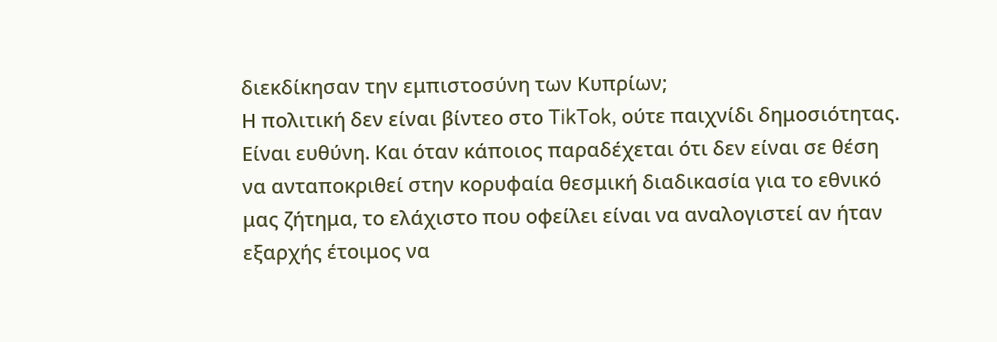διεκδίκησαν την εμπιστοσύνη των Κυπρίων;
Η πολιτική δεν είναι βίντεο στο TikTok, ούτε παιχνίδι δημοσιότητας. Είναι ευθύνη. Και όταν κάποιος παραδέχεται ότι δεν είναι σε θέση να ανταποκριθεί στην κορυφαία θεσμική διαδικασία για το εθνικό μας ζήτημα, το ελάχιστο που οφείλει είναι να αναλογιστεί αν ήταν εξαρχής έτοιμος να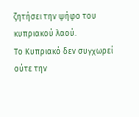ζητήσει την ψήφο του κυπριακού λαού.
Το Κυπριακό δεν συγχωρεί ούτε την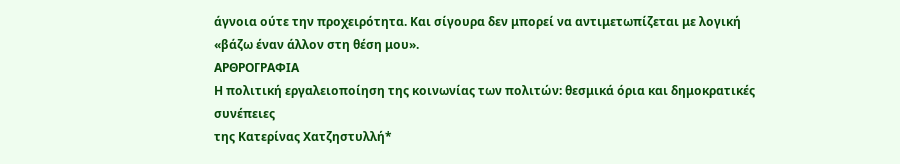άγνοια ούτε την προχειρότητα. Και σίγουρα δεν μπορεί να αντιμετωπίζεται με λογική «βάζω έναν άλλον στη θέση μου».
ΑΡΘΡΟΓΡΑΦΙΑ
Η πολιτική εργαλειοποίηση της κοινωνίας των πολιτών: θεσμικά όρια και δημοκρατικές συνέπειες
της Κατερίνας Χατζηστυλλή*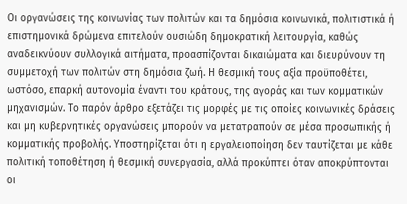Οι οργανώσεις της κοινωνίας των πολιτών και τα δημόσια κοινωνικά, πολιτιστικά ή επιστημονικά δρώμενα επιτελούν ουσιώδη δημοκρατική λειτουργία, καθώς αναδεικνύουν συλλογικά αιτήματα, προασπίζονται δικαιώματα και διευρύνουν τη συμμετοχή των πολιτών στη δημόσια ζωή. Η θεσμική τους αξία προϋποθέτει, ωστόσο, επαρκή αυτονομία έναντι του κράτους, της αγοράς και των κομματικών μηχανισμών. Το παρόν άρθρο εξετάζει τις μορφές με τις οποίες κοινωνικές δράσεις και μη κυβερνητικές οργανώσεις μπορούν να μετατραπούν σε μέσα προσωπικής ή κομματικής προβολής. Υποστηρίζεται ότι η εργαλειοποίηση δεν ταυτίζεται με κάθε πολιτική τοποθέτηση ή θεσμική συνεργασία, αλλά προκύπτει όταν αποκρύπτονται οι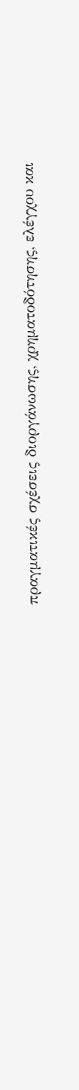πραγματικές σχέσεις διοργάνωσης, χρηματοδότησης, ελέγχου και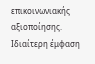επικοινωνιακής αξιοποίησης. Ιδιαίτερη έμφαση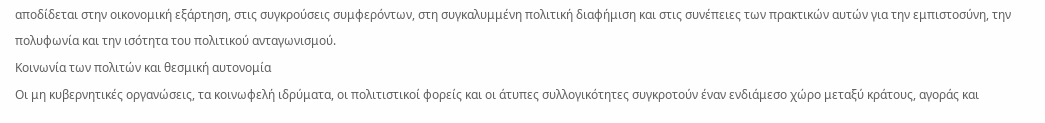αποδίδεται στην οικονομική εξάρτηση, στις συγκρούσεις συμφερόντων, στη συγκαλυμμένη πολιτική διαφήμιση και στις συνέπειες των πρακτικών αυτών για την εμπιστοσύνη, την πολυφωνία και την ισότητα του πολιτικού ανταγωνισμού.
Κοινωνία των πολιτών και θεσμική αυτονομία
Οι μη κυβερνητικές οργανώσεις, τα κοινωφελή ιδρύματα, οι πολιτιστικοί φορείς και οι άτυπες συλλογικότητες συγκροτούν έναν ενδιάμεσο χώρο μεταξύ κράτους, αγοράς και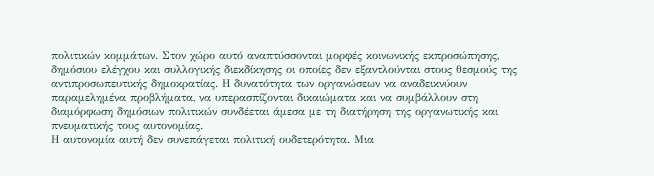πολιτικών κομμάτων. Στον χώρο αυτό αναπτύσσονται μορφές κοινωνικής εκπροσώπησης, δημόσιου ελέγχου και συλλογικής διεκδίκησης οι οποίες δεν εξαντλούνται στους θεσμούς της αντιπροσωπευτικής δημοκρατίας. Η δυνατότητα των οργανώσεων να αναδεικνύουν παραμελημένα προβλήματα, να υπερασπίζονται δικαιώματα και να συμβάλλουν στη διαμόρφωση δημόσιων πολιτικών συνδέεται άμεσα με τη διατήρηση της οργανωτικής και πνευματικής τους αυτονομίας.
Η αυτονομία αυτή δεν συνεπάγεται πολιτική ουδετερότητα. Μια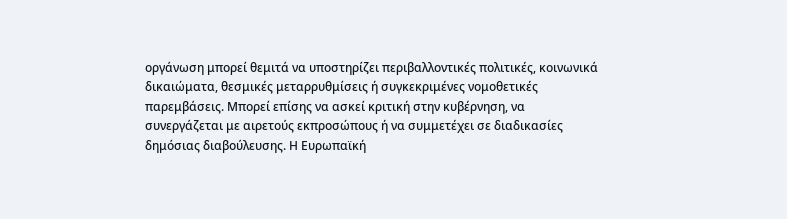οργάνωση μπορεί θεμιτά να υποστηρίζει περιβαλλοντικές πολιτικές, κοινωνικά δικαιώματα, θεσμικές μεταρρυθμίσεις ή συγκεκριμένες νομοθετικές παρεμβάσεις. Μπορεί επίσης να ασκεί κριτική στην κυβέρνηση, να συνεργάζεται με αιρετούς εκπροσώπους ή να συμμετέχει σε διαδικασίες δημόσιας διαβούλευσης. Η Ευρωπαϊκή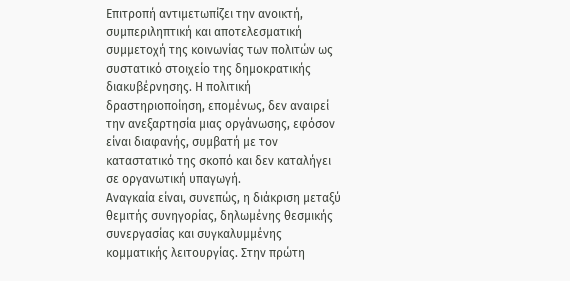Επιτροπή αντιμετωπίζει την ανοικτή, συμπεριληπτική και αποτελεσματική συμμετοχή της κοινωνίας των πολιτών ως συστατικό στοιχείο της δημοκρατικής διακυβέρνησης. Η πολιτική δραστηριοποίηση, επομένως, δεν αναιρεί την ανεξαρτησία μιας οργάνωσης, εφόσον είναι διαφανής, συμβατή με τον καταστατικό της σκοπό και δεν καταλήγει σε οργανωτική υπαγωγή.
Αναγκαία είναι, συνεπώς, η διάκριση μεταξύ θεμιτής συνηγορίας, δηλωμένης θεσμικής συνεργασίας και συγκαλυμμένης κομματικής λειτουργίας. Στην πρώτη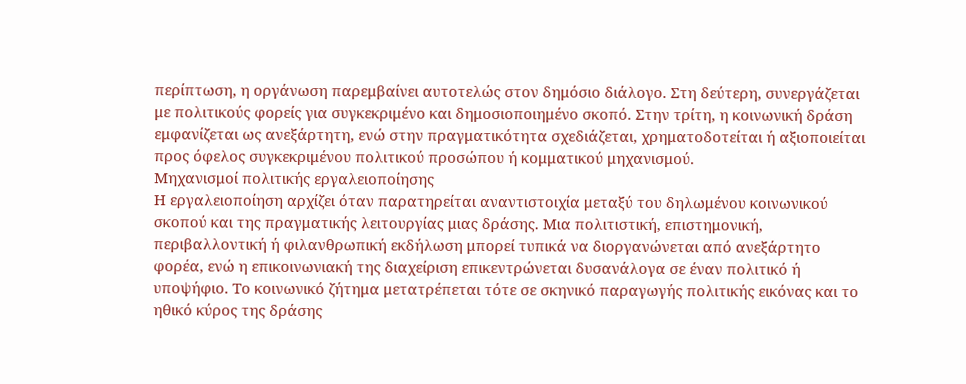περίπτωση, η οργάνωση παρεμβαίνει αυτοτελώς στον δημόσιο διάλογο. Στη δεύτερη, συνεργάζεται με πολιτικούς φορείς για συγκεκριμένο και δημοσιοποιημένο σκοπό. Στην τρίτη, η κοινωνική δράση εμφανίζεται ως ανεξάρτητη, ενώ στην πραγματικότητα σχεδιάζεται, χρηματοδοτείται ή αξιοποιείται προς όφελος συγκεκριμένου πολιτικού προσώπου ή κομματικού μηχανισμού.
Μηχανισμοί πολιτικής εργαλειοποίησης
Η εργαλειοποίηση αρχίζει όταν παρατηρείται αναντιστοιχία μεταξύ του δηλωμένου κοινωνικού σκοπού και της πραγματικής λειτουργίας μιας δράσης. Μια πολιτιστική, επιστημονική, περιβαλλοντική ή φιλανθρωπική εκδήλωση μπορεί τυπικά να διοργανώνεται από ανεξάρτητο φορέα, ενώ η επικοινωνιακή της διαχείριση επικεντρώνεται δυσανάλογα σε έναν πολιτικό ή υποψήφιο. Το κοινωνικό ζήτημα μετατρέπεται τότε σε σκηνικό παραγωγής πολιτικής εικόνας και το ηθικό κύρος της δράσης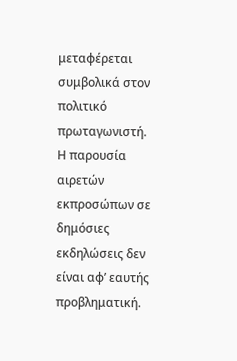μεταφέρεται συμβολικά στον πολιτικό πρωταγωνιστή.
Η παρουσία αιρετών εκπροσώπων σε δημόσιες εκδηλώσεις δεν είναι αφ’ εαυτής προβληματική.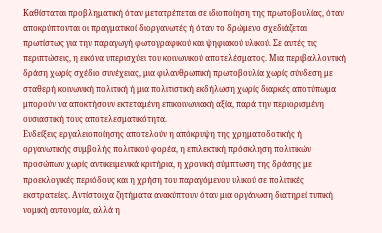Καθίσταται προβληματική όταν μετατρέπεται σε ιδιοποίηση της πρωτοβουλίας, όταν αποκρύπτονται οι πραγματικοί διοργανωτές ή όταν το δρώμενο σχεδιάζεται πρωτίστως για την παραγωγή φωτογραφικού και ψηφιακού υλικού. Σε αυτές τις περιπτώσεις, η εικόνα υπερισχύει του κοινωνικού αποτελέσματος. Μια περιβαλλοντική δράση χωρίς σχέδιο συνέχειας, μια φιλανθρωπική πρωτοβουλία χωρίς σύνδεση με σταθερή κοινωνική πολιτική ή μια πολιτιστική εκδήλωση χωρίς διαρκές αποτύπωμα μπορούν να αποκτήσουν εκτεταμένη επικοινωνιακή αξία, παρά την περιορισμένη ουσιαστική τους αποτελεσματικότητα.
Ενδείξεις εργαλειοποίησης αποτελούν η απόκρυψη της χρηματοδοτικής ή οργανωτικής συμβολής πολιτικού φορέα, η επιλεκτική πρόσκληση πολιτικών προσώπων χωρίς αντικειμενικά κριτήρια, η χρονική σύμπτωση της δράσης με προεκλογικές περιόδους και η χρήση του παραγόμενου υλικού σε πολιτικές εκστρατείες. Αντίστοιχα ζητήματα ανακύπτουν όταν μια οργάνωση διατηρεί τυπική νομική αυτονομία, αλλά η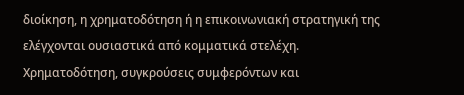διοίκηση, η χρηματοδότηση ή η επικοινωνιακή στρατηγική της ελέγχονται ουσιαστικά από κομματικά στελέχη.
Χρηματοδότηση, συγκρούσεις συμφερόντων και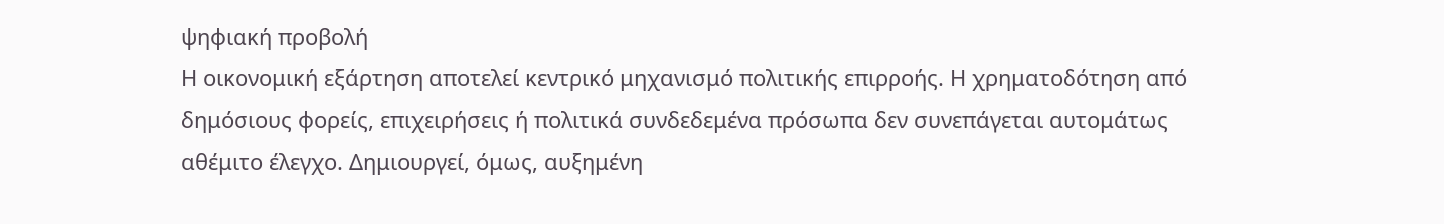ψηφιακή προβολή
Η οικονομική εξάρτηση αποτελεί κεντρικό μηχανισμό πολιτικής επιρροής. Η χρηματοδότηση από δημόσιους φορείς, επιχειρήσεις ή πολιτικά συνδεδεμένα πρόσωπα δεν συνεπάγεται αυτομάτως αθέμιτο έλεγχο. Δημιουργεί, όμως, αυξημένη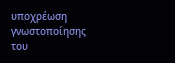υποχρέωση γνωστοποίησης του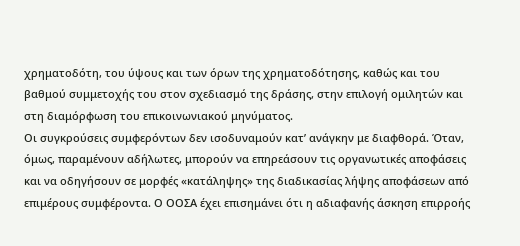χρηματοδότη, του ύψους και των όρων της χρηματοδότησης, καθώς και του βαθμού συμμετοχής του στον σχεδιασμό της δράσης, στην επιλογή ομιλητών και στη διαμόρφωση του επικοινωνιακού μηνύματος.
Οι συγκρούσεις συμφερόντων δεν ισοδυναμούν κατ’ ανάγκην με διαφθορά. Όταν, όμως, παραμένουν αδήλωτες, μπορούν να επηρεάσουν τις οργανωτικές αποφάσεις και να οδηγήσουν σε μορφές «κατάληψης» της διαδικασίας λήψης αποφάσεων από επιμέρους συμφέροντα. Ο ΟΟΣΑ έχει επισημάνει ότι η αδιαφανής άσκηση επιρροής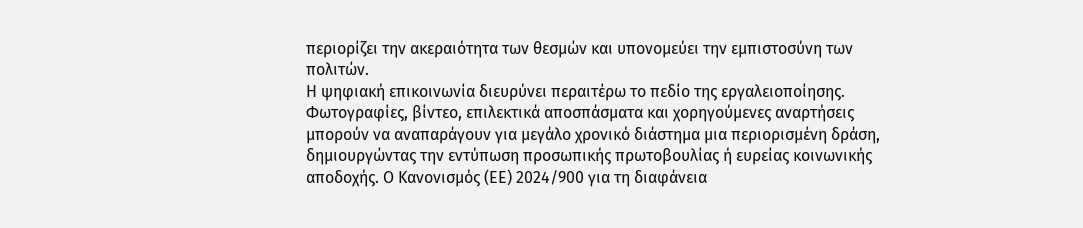περιορίζει την ακεραιότητα των θεσμών και υπονομεύει την εμπιστοσύνη των πολιτών.
Η ψηφιακή επικοινωνία διευρύνει περαιτέρω το πεδίο της εργαλειοποίησης. Φωτογραφίες, βίντεο, επιλεκτικά αποσπάσματα και χορηγούμενες αναρτήσεις μπορούν να αναπαράγουν για μεγάλο χρονικό διάστημα μια περιορισμένη δράση, δημιουργώντας την εντύπωση προσωπικής πρωτοβουλίας ή ευρείας κοινωνικής αποδοχής. Ο Κανονισμός (ΕΕ) 2024/900 για τη διαφάνεια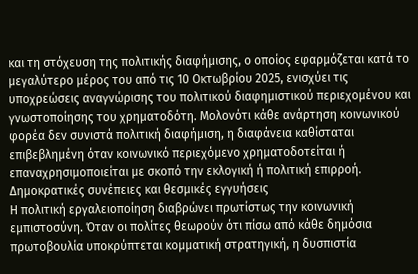και τη στόχευση της πολιτικής διαφήμισης, ο οποίος εφαρμόζεται κατά το μεγαλύτερο μέρος του από τις 10 Οκτωβρίου 2025, ενισχύει τις υποχρεώσεις αναγνώρισης του πολιτικού διαφημιστικού περιεχομένου και γνωστοποίησης του χρηματοδότη. Μολονότι κάθε ανάρτηση κοινωνικού φορέα δεν συνιστά πολιτική διαφήμιση, η διαφάνεια καθίσταται επιβεβλημένη όταν κοινωνικό περιεχόμενο χρηματοδοτείται ή επαναχρησιμοποιείται με σκοπό την εκλογική ή πολιτική επιρροή.
Δημοκρατικές συνέπειες και θεσμικές εγγυήσεις
Η πολιτική εργαλειοποίηση διαβρώνει πρωτίστως την κοινωνική εμπιστοσύνη. Όταν οι πολίτες θεωρούν ότι πίσω από κάθε δημόσια πρωτοβουλία υποκρύπτεται κομματική στρατηγική, η δυσπιστία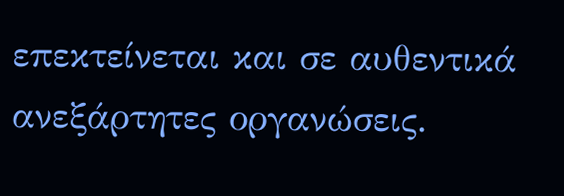επεκτείνεται και σε αυθεντικά ανεξάρτητες οργανώσεις.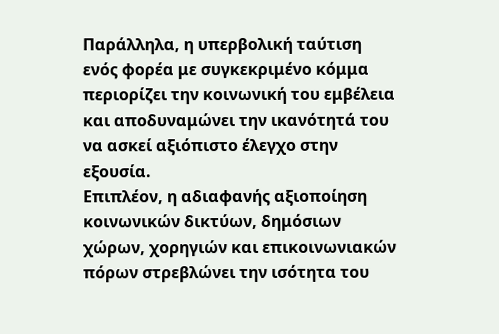Παράλληλα, η υπερβολική ταύτιση ενός φορέα με συγκεκριμένο κόμμα περιορίζει την κοινωνική του εμβέλεια και αποδυναμώνει την ικανότητά του να ασκεί αξιόπιστο έλεγχο στην εξουσία.
Επιπλέον, η αδιαφανής αξιοποίηση κοινωνικών δικτύων, δημόσιων χώρων, χορηγιών και επικοινωνιακών πόρων στρεβλώνει την ισότητα του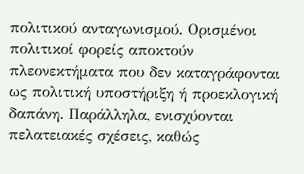πολιτικού ανταγωνισμού. Ορισμένοι πολιτικοί φορείς αποκτούν πλεονεκτήματα που δεν καταγράφονται ως πολιτική υποστήριξη ή προεκλογική δαπάνη. Παράλληλα, ενισχύονται πελατειακές σχέσεις, καθώς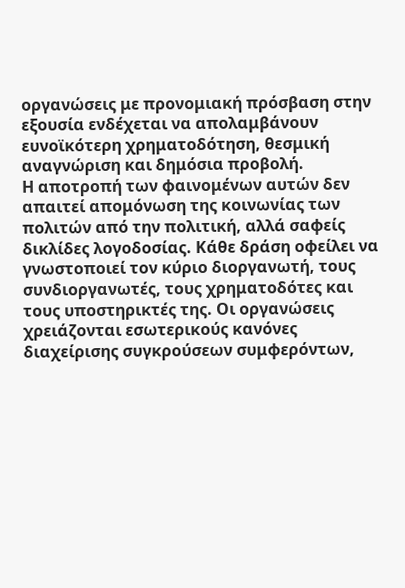οργανώσεις με προνομιακή πρόσβαση στην εξουσία ενδέχεται να απολαμβάνουν ευνοϊκότερη χρηματοδότηση, θεσμική αναγνώριση και δημόσια προβολή.
Η αποτροπή των φαινομένων αυτών δεν απαιτεί απομόνωση της κοινωνίας των πολιτών από την πολιτική, αλλά σαφείς δικλίδες λογοδοσίας. Κάθε δράση οφείλει να γνωστοποιεί τον κύριο διοργανωτή, τους συνδιοργανωτές, τους χρηματοδότες και τους υποστηρικτές της. Οι οργανώσεις χρειάζονται εσωτερικούς κανόνες διαχείρισης συγκρούσεων συμφερόντων,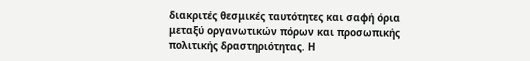διακριτές θεσμικές ταυτότητες και σαφή όρια μεταξύ οργανωτικών πόρων και προσωπικής πολιτικής δραστηριότητας. Η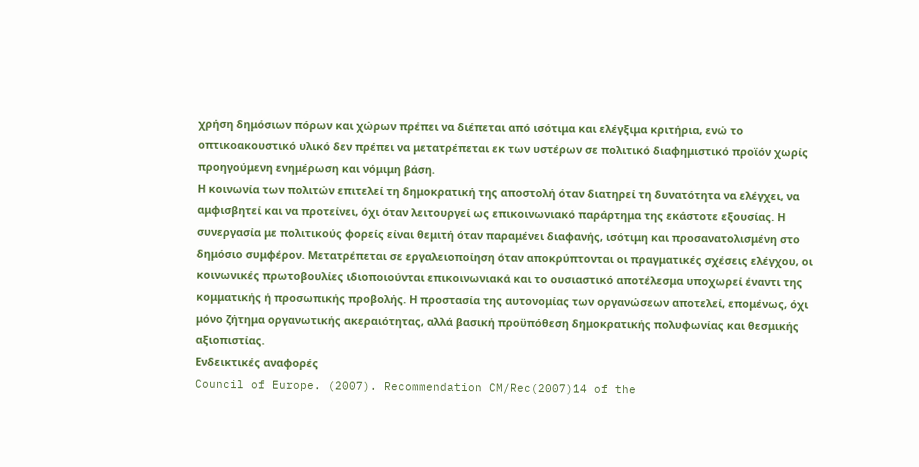χρήση δημόσιων πόρων και χώρων πρέπει να διέπεται από ισότιμα και ελέγξιμα κριτήρια, ενώ το οπτικοακουστικό υλικό δεν πρέπει να μετατρέπεται εκ των υστέρων σε πολιτικό διαφημιστικό προϊόν χωρίς προηγούμενη ενημέρωση και νόμιμη βάση.
Η κοινωνία των πολιτών επιτελεί τη δημοκρατική της αποστολή όταν διατηρεί τη δυνατότητα να ελέγχει, να αμφισβητεί και να προτείνει, όχι όταν λειτουργεί ως επικοινωνιακό παράρτημα της εκάστοτε εξουσίας. Η συνεργασία με πολιτικούς φορείς είναι θεμιτή όταν παραμένει διαφανής, ισότιμη και προσανατολισμένη στο δημόσιο συμφέρον. Μετατρέπεται σε εργαλειοποίηση όταν αποκρύπτονται οι πραγματικές σχέσεις ελέγχου, οι κοινωνικές πρωτοβουλίες ιδιοποιούνται επικοινωνιακά και το ουσιαστικό αποτέλεσμα υποχωρεί έναντι της κομματικής ή προσωπικής προβολής. Η προστασία της αυτονομίας των οργανώσεων αποτελεί, επομένως, όχι μόνο ζήτημα οργανωτικής ακεραιότητας, αλλά βασική προϋπόθεση δημοκρατικής πολυφωνίας και θεσμικής αξιοπιστίας.
Ενδεικτικές αναφορές
Council of Europe. (2007). Recommendation CM/Rec(2007)14 of the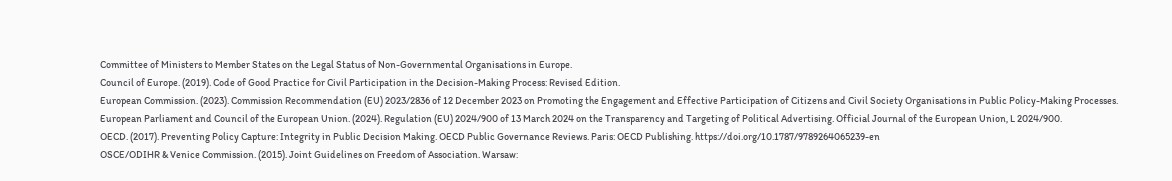Committee of Ministers to Member States on the Legal Status of Non-Governmental Organisations in Europe.
Council of Europe. (2019). Code of Good Practice for Civil Participation in the Decision-Making Process: Revised Edition.
European Commission. (2023). Commission Recommendation (EU) 2023/2836 of 12 December 2023 on Promoting the Engagement and Effective Participation of Citizens and Civil Society Organisations in Public Policy-Making Processes.
European Parliament and Council of the European Union. (2024). Regulation (EU) 2024/900 of 13 March 2024 on the Transparency and Targeting of Political Advertising. Official Journal of the European Union, L 2024/900.
OECD. (2017). Preventing Policy Capture: Integrity in Public Decision Making. OECD Public Governance Reviews. Paris: OECD Publishing. https://doi.org/10.1787/9789264065239-en
OSCE/ODIHR & Venice Commission. (2015). Joint Guidelines on Freedom of Association. Warsaw: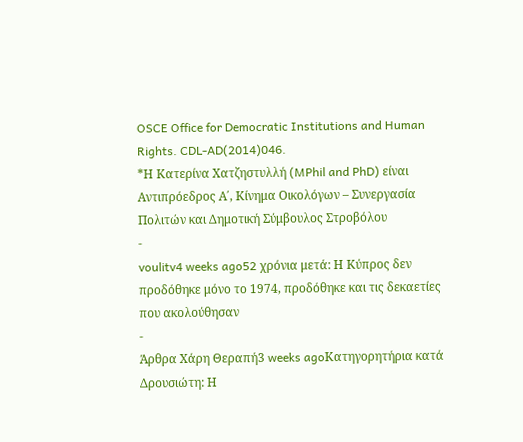OSCE Office for Democratic Institutions and Human Rights. CDL-AD(2014)046.
*Η Κατερίνα Χατζηστυλλή (MPhil and PhD) είναι Αντιπρόεδρος Α΄, Κίνημα Οικολόγων – Συνεργασία Πολιτών και Δημοτική Σύμβουλος Στροβόλου
-
voulitv4 weeks ago52 χρόνια μετά: Η Κύπρος δεν προδόθηκε μόνο το 1974, προδόθηκε και τις δεκαετίες που ακολούθησαν
-
Άρθρα Χάρη Θεραπή3 weeks agoΚατηγορητήρια κατά Δρουσιώτη: Η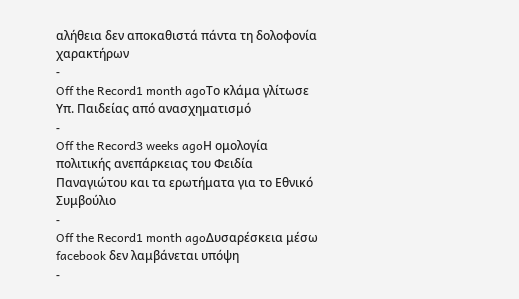αλήθεια δεν αποκαθιστά πάντα τη δολοφονία χαρακτήρων
-
Off the Record1 month agoΤο κλάμα γλίτωσε Υπ. Παιδείας από ανασχηματισμό
-
Off the Record3 weeks agoΗ ομολογία πολιτικής ανεπάρκειας του Φειδία Παναγιώτου και τα ερωτήματα για το Εθνικό Συμβούλιο
-
Off the Record1 month agoΔυσαρέσκεια μέσω facebook δεν λαμβάνεται υπόψη
-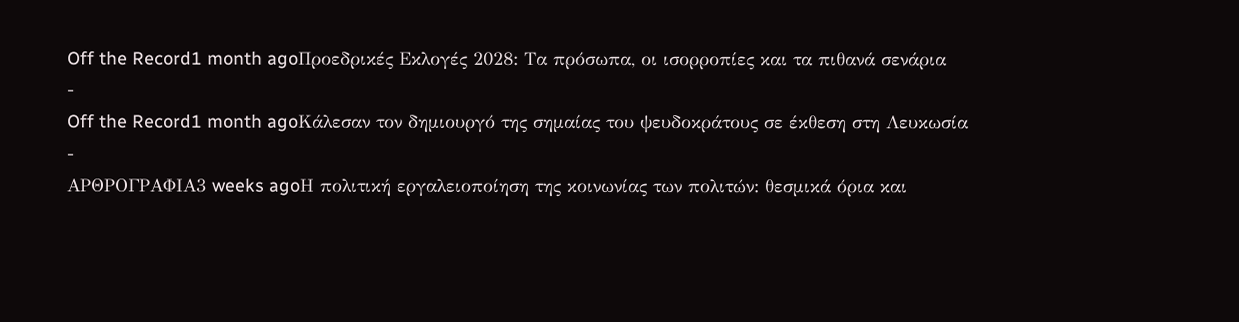Off the Record1 month agoΠροεδρικές Εκλογές 2028: Τα πρόσωπα, οι ισορροπίες και τα πιθανά σενάρια
-
Off the Record1 month agoΚάλεσαν τον δημιουργό της σημαίας του ψευδοκράτους σε έκθεση στη Λευκωσία
-
ΑΡΘΡΟΓΡΑΦΙΑ3 weeks agoΗ πολιτική εργαλειοποίηση της κοινωνίας των πολιτών: θεσμικά όρια και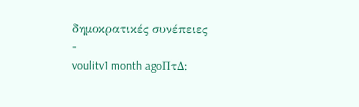δημοκρατικές συνέπειες
-
voulitv1 month agoΠτΔ: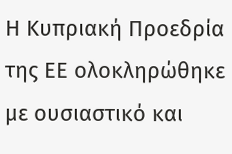Η Κυπριακή Προεδρία της ΕΕ ολοκληρώθηκε με ουσιαστικό και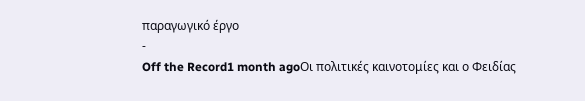παραγωγικό έργο
-
Off the Record1 month agoΟι πολιτικές καινοτομίες και ο Φειδίας